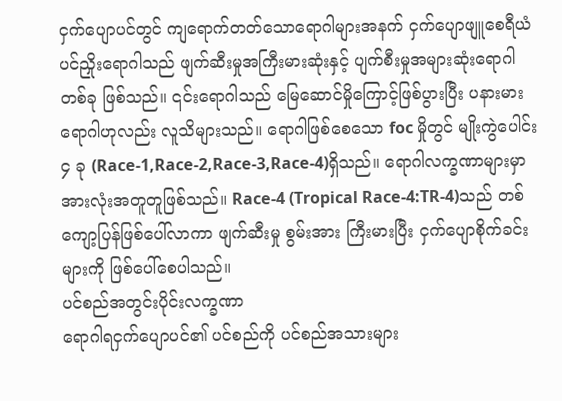ငှက်ပျောပင်တွင် ကျရောက်တတ်သောရောဂါများအနက် ငှက်ပျောဖျူစေရီယံပင်ညှိုးရောဂါသည် ဖျက်ဆီးမှုအကြီးမားဆုံးနှင့် ပျက်စီးမှုအများဆုံးရောဂါတစ်ခု ဖြစ်သည်။ ၎င်းရောဂါသည် မြေဆောင်မှိုကြောင့်ဖြစ်ပွားပြီး ပနားမားရောဂါဟုလည်း လူသိများသည်။ ရောဂါဖြစ်စေသော foc မှိုတွင် မျိုးကွဲပေါင်း ၄ ခု (Race-1,Race-2,Race-3,Race-4)ရှိသည်။ ရောဂါလက္ခဏာများမှာ အားလုံးအတူတူဖြစ်သည်။ Race-4 (Tropical Race-4:TR-4)သည် တစ်ကျော့ပြန်ဖြစ်ပေါ်လာကာ ဖျက်ဆီးမှု စွမ်းအား ကြီးမားပြီး ငှက်ပျောစိုက်ခင်းများကို ဖြစ်ပေါ်စေပါသည်။
ပင်စည်အတွင်းပိုင်းလက္ခဏာ
ရောဂါရငှက်ပျောပင်၏ ပင်စည်ကို ပင်စည်အသားများ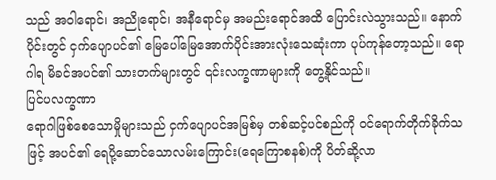သည် အဝါရောင်၊ အညိုရောင်၊ အနီရောင်မှ အမည်းရောင်အထိ ပြောင်းလဲသွားသည်။ နောက်ပိုင်းတွင် ငှက်ပျောပင်၏ မြေပေါ်မြေအောက်ပိုင်းအားလုံးသေဆုံးကာ ပုပ်ကုန်တော့သည်။ ရောဂါရ မိခင်အပင်၏ သားတက်များတွင် ၎င်းလက္ခဏာများကို တွေ့နိုင်သည်။
ပြင်ပလက္ခဏာ
ရောဂါဖြစ်စေသောမှိုများသည် ငှက်ပျောပင်အမြစ်မှ တစ်ဆင့်ပင်စည်ကို ဝင်ရောက်တိုက်ခိုက်သဖြင့် အပင်၏ ရေပို့ဆောင်သောလမ်းကြောင်း(ရေကြောစနစ်)ကို ပိတ်ဆို့လာ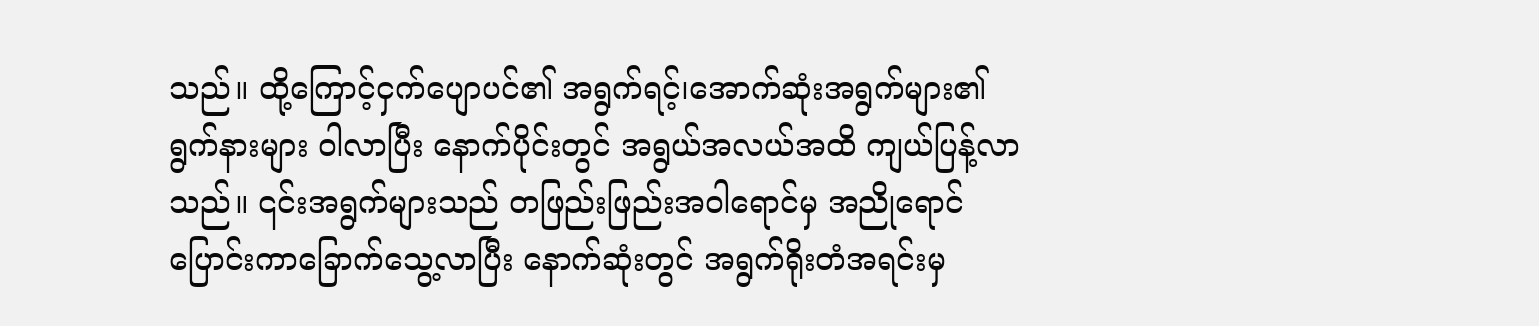သည်။ ထို့ကြောင့်ငှက်ပျောပင်၏ အရွက်ရင့်၊အောက်ဆုံးအရွက်များ၏ ရွက်နားများ ဝါလာပြီး နောက်ပိုင်းတွင် အရွယ်အလယ်အထိ ကျယ်ပြန့်လာသည်။ ၎င်းအရွက်များသည် တဖြည်းဖြည်းအဝါရောင်မှ အညိုရောင်ပြောင်းကာခြောက်သွေ့လာပြီး နောက်ဆုံးတွင် အရွက်ရိုးတံအရင်းမှ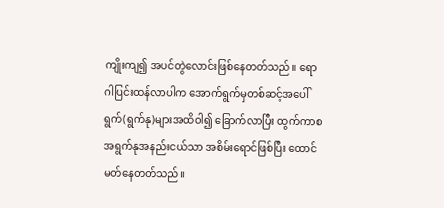ကျိုးကျ၍ အပင်တွဲလောင်းဖြစ်နေတတ်သည်။ ရောဂါပြင်းထန်လာပါက အောက်ရွက်မှတစ်ဆင့်အပေါ်ရွက်(ရွက်နု)များအထိဝါ၍ ခြောက်လာပြီး ထွက်ကာစ အရွက်နုအနည်းငယ်သာ အစိမ်းရောင်ဖြစ်ပြီး ထောင်မတ်နေတတ်သည်။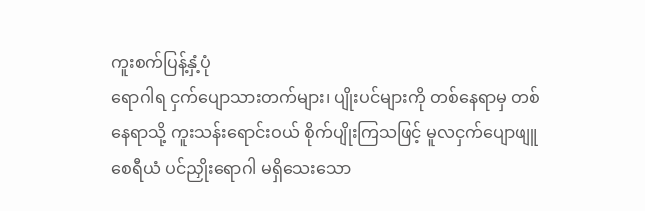ကူးစက်ပြန့်နှံ့ပုံ
ရောဂါရ ငှက်ပျောသားတက်များ၊ ပျိုးပင်များကို တစ်နေရာမှ တစ်နေရာသို့ ကူးသန်းရောင်းဝယ် စိုက်ပျိုးကြသဖြင့် မူလငှက်ပျောဖျူစေရီယံ ပင်ညှိုးရောဂါ မရှိသေးသော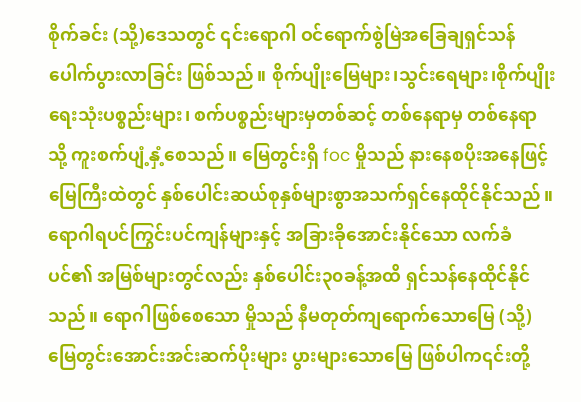စိုက်ခင်း (သို့)ဒေသတွင် ၎င်းရောဂါ ဝင်ရောက်စွဲမြဲအခြေချရှင်သန်ပေါက်ပွားလာခြင်း ဖြစ်သည်။ စိုက်ပျိုးမြေများ၊သွင်းရေများ၊စိုက်ပျိုးရေးသုံးပစ္စည်းများ၊ စက်ပစ္စည်းများမှတစ်ဆင့် တစ်နေရာမှ တစ်နေရာသို့ ကူးစက်ပျံ့နှံ့စေသည်။ မြေတွင်းရှိ foc မှိုသည် နားနေစပိုးအနေဖြင့် မြေကြီးထဲတွင် နှစ်ပေါင်းဆယ်စုနှစ်များစွာအသက်ရှင်နေထိုင်နိုင်သည်။ ရောဂါရပင်ကြွင်းပင်ကျန်များနှင့် အခြားခိုအောင်းနိုင်သော လက်ခံပင်၏ အမြစ်များတွင်လည်း နှစ်ပေါင်း၃၀ခန့်အထိ ရှင်သန်နေထိုင်နိုင်သည်။ ရောဂါဖြစ်စေသော မှိုသည် နီမတုတ်ကျရောက်သောမြေ (သို့) မြေတွင်းအောင်းအင်းဆက်ပိုးများ ပွားများသောမြေ ဖြစ်ပါက၎င်းတို့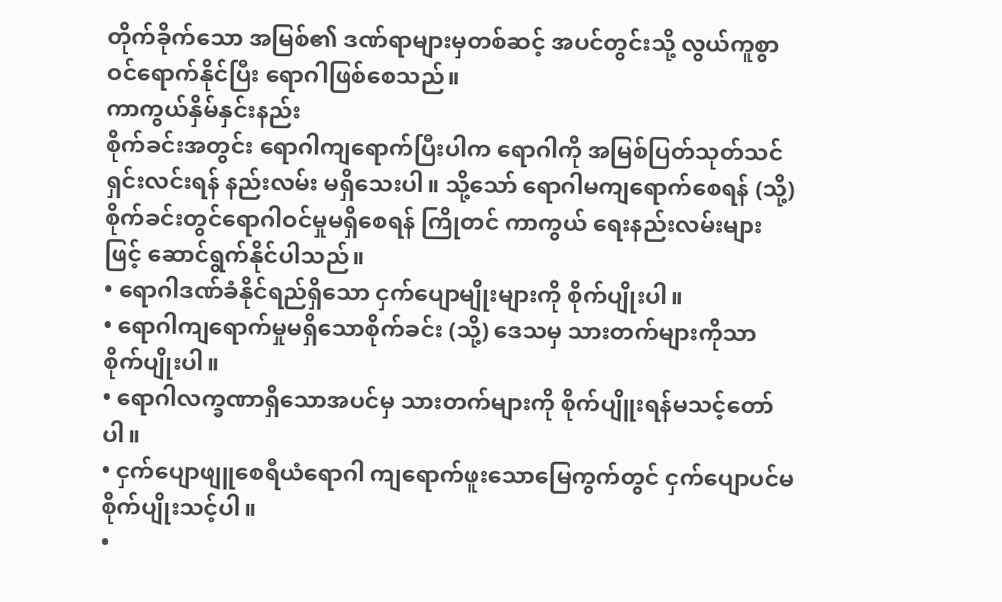တိုက်ခိုက်သော အမြစ်၏ ဒဏ်ရာများမှတစ်ဆင့် အပင်တွင်းသို့ လွယ်ကူစွာဝင်ရောက်နိုင်ပြီး ရောဂါဖြစ်စေသည်။
ကာကွယ်နှိမ်နှင်းနည်း
စိုက်ခင်းအတွင်း ရောဂါကျရောက်ပြီးပါက ရောဂါကို အမြစ်ပြတ်သုတ်သင်ရှင်းလင်းရန် နည်းလမ်း မရှိသေးပါ။ သို့သော် ရောဂါမကျရောက်စေရန် (သို့) စိုက်ခင်းတွင်ရောဂါဝင်မှုမရှိစေရန် ကြိုတင် ကာကွယ် ရေးနည်းလမ်းများဖြင့် ဆောင်ရွက်နိုင်ပါသည်။
• ရောဂါဒဏ်ခံနိုင်ရည်ရှိသော ငှက်ပျောမျိုးများကို စိုက်ပျိုးပါ။
• ရောဂါကျရောက်မှုမရှိသောစိုက်ခင်း (သို့) ဒေသမှ သားတက်များကိုသာ စိုက်ပျိုးပါ။
• ရောဂါလက္ခဏာရှိသောအပင်မှ သားတက်များကို စိုက်ပျိူးရန်မသင့်တော်ပါ။
• ငှက်ပျောဖျူစေရီယံရောဂါ ကျရောက်ဖူးသောမြေကွက်တွင် ငှက်ပျောပင်မစိုက်ပျိုးသင့်ပါ။
•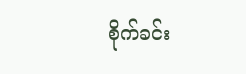စိုက်ခင်း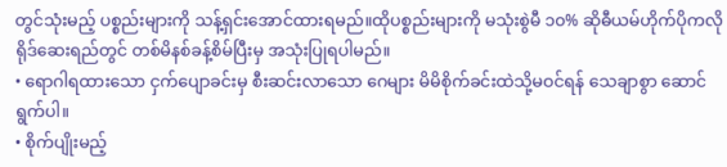တွင်သုံးမည့် ပစ္စည်းများကို သန့်ရှင်းအောင်ထားရမည်။ထိုပစ္စည်းများကို မသုံးစွဲမီ ၁၀% ဆိုဓီယမ်ဟိုက်ပိုကလိုရိုဒ်ဆေးရည်တွင် တစ်မိနစ်ခန့်စိမ်ပြီးမှ အသုံးပြုရပါမည်။
• ရောဂါရထားသော ငှက်ပျောခင်းမှ စီးဆင်းလာသော ဂေများ မိမိစိုက်ခင်းထဲသို့မဝင်ရန် သေချာစွာ ဆောင်ရွက်ပါ။
• စိုက်ပျိုးမည့်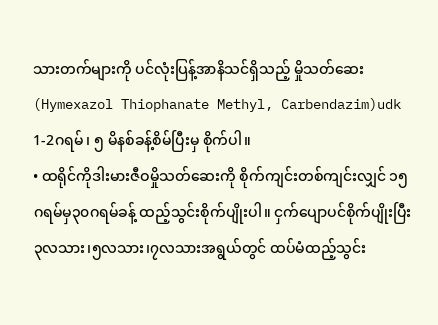သားတက်များကို ပင်လုံးပြန့်အာနိသင်ရှိသည့် မှိုသတ်ဆေး(Hymexazol Thiophanate Methyl, Carbendazim)udk 1-2ဂရမ်၊ ၅ မိနစ်ခန့်စိမ်ပြီးမှ စိုက်ပါ။
• ထရိုင်ကိုဒါးမားဇီဝမှိုသတ်ဆေးကို စိုက်ကျင်းတစ်ကျင်းလျှင် ၁၅ဂရမ်မှ၃၀ဂရမ်ခန့် ထည့်သွင်းစိုက်ပျိုးပါ။ ငှက်ပျောပင်စိုက်ပျိုးပြီး ၃လသား၊၅လသား၊၇လသားအရွယ်တွင် ထပ်မံထည့်သွင်း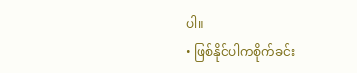ပါ။
• ဖြစ်နိုင်ပါကစိုက်ခင်း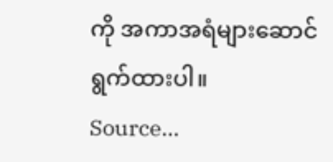ကို အကာအရံများဆောင်ရွက်ထားပါ။
Source…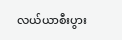လယ်ယာစီးပွား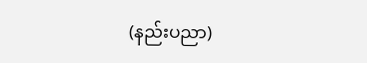(နည်းပညာ)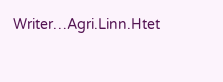Writer…Agri.Linn.Htet